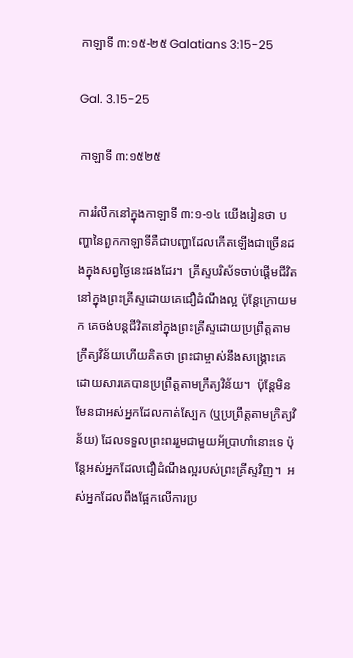កាឡាទី ៣:១៥-២៥ Galatians 3:15-25

Gal. 3.15-25

កាឡាទី ៣:១៥២៥

ការរំលឹកនៅក្នុងកាឡាទី ៣:១-១៤ យើងរៀនថា បញ្ហានៃពួកកាឡាទីគឺជាបញ្ហាដែលកើតឡើងជាច្រើនដងក្នុងសព្វថ្ងៃនេះផងដែរ។  គ្រីស្ទបរិស័ទចាប់ផ្តើមជីវិតនៅក្នុងព្រះគ្រីស្ទដោយគេជឿដំណឹងល្អ ប៉ុន្តែក្រោយមក គេចង់បន្តជីវិតនៅក្នុងព្រះគ្រីស្ទដោយប្រព្រឹត្តតាមក្រឹត្យវិន័យហើយគិតថា ព្រះជាម្ចាស់នឹងសង្គ្រោះគេដោយសារគេបានប្រព្រឹត្តតាមក្រឹត្យវិន័យ។  ប៉ុន្តែមិនមែនជាអស់អ្នកដែលកាត់ស្បែក (ឬប្រព្រឹត្តតាមក្រិត្យវិន័យ) ដែលទទួលព្រះពររួមជាមួយអ័ប្រាហាំនោះទេ ប៉ុន្តែអស់អ្នកដែលជឿដំណឹងល្អរបស់ព្រះគ្រីស្ទវិញ។  អស់អ្នកដែលពឹងផ្អែកលើការប្រ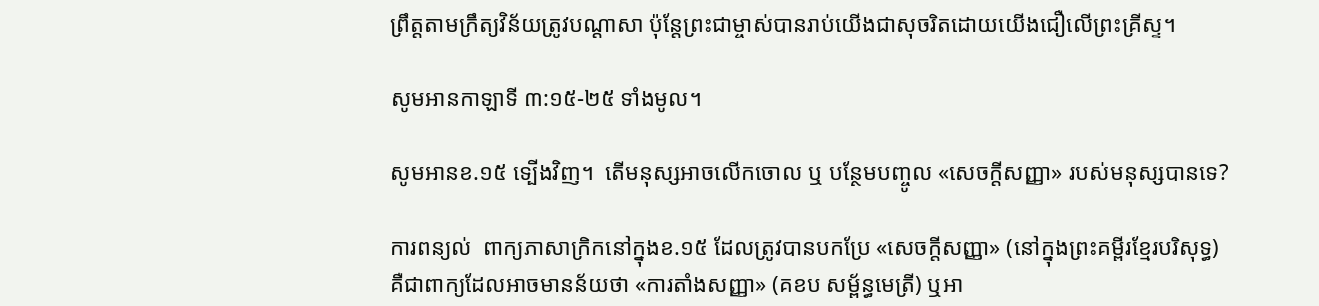ព្រឹត្តតាមក្រឹត្យវិន័យត្រូវបណ្ដាសា ប៉ុន្តែព្រះជាម្ចាស់បានរាប់យើងជាសុចរិតដោយយើងជឿលើព្រះគ្រីស្ទ។

សូមអានកាឡាទី ៣:១៥-២៥ ទាំងមូល។

សូមអានខ.១៥ ទ្បើងវិញ។  តើមនុស្សអាចលើកចោល ឬ បន្ថែមបញ្ចូល «សេចក្តីសញ្ញា» របស់មនុស្សបានទេ?

ការពន្យល់  ពាក្យភាសាក្រិកនៅក្នុងខ.១៥ ដែលត្រូវបានបកប្រែ «សេចក្តីសញ្ញា» (នៅក្នុងព្រះគម្ពីរខ្មែរបរិសុទ្ធ) គឺជាពាក្យដែលអាចមានន័យថា «ការតាំងសញ្ញា» (គខប សម្ព័ន្ធមេត្រី) ឬអា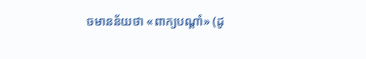ចមានន័យថា «ពាក្យបណ្ដាំ» (ដូ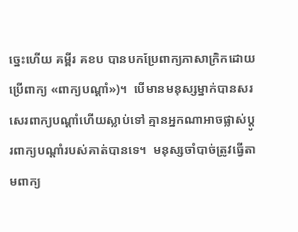ច្នេះហើយ គម្ពីរ គខប បានបកប្រែពាក្យភាសាក្រិកដោយប្រើពាក្យ «ពាក្យបណ្ដាំ»)។  បើមានមនុស្សម្នាក់បានសរសេរពាក្យបណ្ដាំហើយស្លាប់ទៅ គ្មានអ្នកណាអាចផ្លាស់ប្ដូរពាក្យបណ្ដាំរបស់គាត់បានទេ។  មនុស្សចាំបាច់ត្រូវធ្វើតាមពាក្យ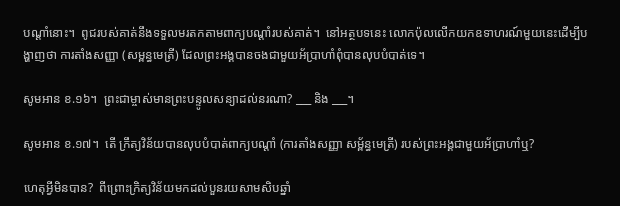បណ្ដាំនោះ។  ពូជរបស់គាត់នឹងទទួលមរតកតាមពាក្យបណ្ដាំរបស់គាត់។  នៅអត្ថបទនេះ លោកប៉ុលលើកយកឧទាហរណ៍មួយនេះដើម្បីបង្ហាញថា ការតាំងសញ្ញា (សម្ពន្ធមេត្រី) ដែលព្រះអង្គបានចងជាមួយអ័ប្រាហាំពុំបានលុបបំបាត់ទេ។

សូមអាន ខ.១៦។  ព្រះជាម្ចាស់មានព្រះបន្ទូលសន្យាដល់នរណា? ___ និង ___។

សូមអាន ខ.១៧។  តើ ក្រឹត្យវិន័យបានលុបបំបាត់ពាក្យបណ្ដាំ (ការតាំងសញ្ញា សម្ព័ន្ធមេត្រី) របស់ព្រះអង្គជាមួយអ័ប្រាហាំឬ?

ហេតុអ្វីមិនបាន?  ពីព្រោះក្រិត្យវិន័យមកដល់បួនរយសាមសិបឆ្នាំ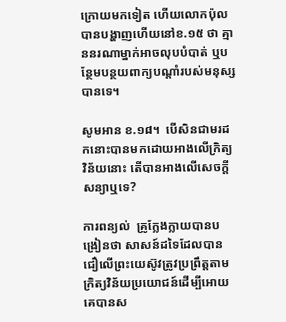ក្រោយមកទៀត ហើយលោកប៉ុលបានបង្ហាញហើយនៅខ.១៥ ថា គ្មាននរណាម្នាក់អាចលុបបំបាត់ ឬបន្ថែមបន្ថយពាក្យបណ្ដាំរបស់មនុស្សបានទេ។

សូមអាន ខ.១៨។  បើសិនជាមរដកនោះបានមកដោយអាងលើក្រិត្យវិន័យនោះ តើបានអាងលើសេចក្តីសន្យាឬទេ?

ការពន្យល់  គ្រូក្លែងក្លាយបានបង្រៀនថា សាសន៍ដទៃដែលបានជឿលើព្រះយេស៊ូវត្រូវប្រព្រឹត្តតាមក្រិត្យវិន័យប្រយោជន៍ដើម្បីអោយគេបានស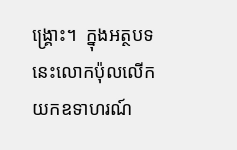ង្គ្រោះ។  ក្នុងអត្ថបទនេះលោកប៉ុលលើកយកឧទាហរណ៍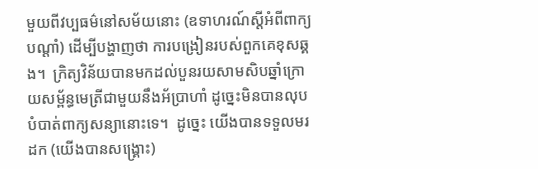មួយពីវប្បធម៌នៅសម័យនោះ (ឧទាហរណ៍ស្ដីអំពីពាក្យបណ្ដាំ) ដើម្បីបង្ហាញថា ការបង្រៀនរបស់ពួកគេខុសឆ្គង។  ក្រិត្យវិន័យបានមកដល់បួនរយសាមសិបឆ្នាំក្រោយសម្ព័ន្ធមេត្រីជាមួយនឹងអ័ប្រាហាំ ដូច្នេះមិនបានលុបបំបាត់ពាក្យសន្យានោះទេ។  ដូច្នេះ យើងបានទទួលមរដក (យើងបានសង្គ្រោះ)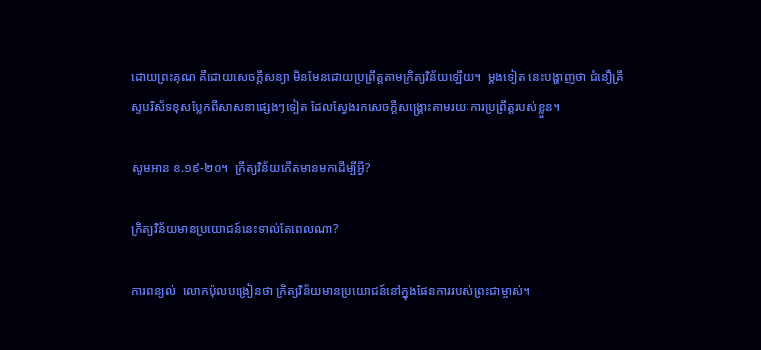ដោយព្រះគុណ គឺដោយសេចក្ដីសន្យា មិនមែនដោយប្រព្រឹត្តតាមក្រិត្យវិន័យឡើយ។  ម្ដងទៀត នេះបង្ហាញថា ជំនឿគ្រីស្ទបរិស័ទខុសប្លែកពីសាសនាផ្សេងៗទៀត ដែលស្វែងរកសេចក្ដីសង្គ្រោះតាមរយៈការប្រព្រឹត្តរបស់ខ្លួន។

សូមអាន ខ.១៩-២០។  ក្រឹត្យវិន័យកើតមានមកដើម្បីអ្វី?

ក្រិត្យវិន័យមានប្រយោជន៍នេះទាល់តែពេលណា?

ការពន្យល់  លោកប៉ុលបង្រៀនថា ក្រិត្យវិន័យមានប្រយោជន៍នៅក្នុងផែនការរបស់ព្រះជាម្ចាស់។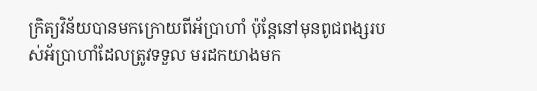ក្រិត្យវិន័យបានមកក្រោយពីអ័ប្រាហាំ ប៉ុន្តែនៅមុនពូជពង្សរបស់អ័ប្រាហាំដែលត្រូវទទួល មរដកយាងមក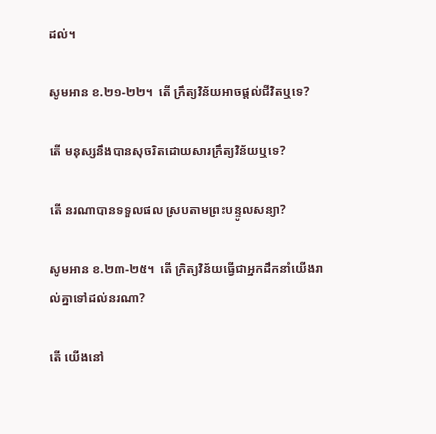ដល់។

សូមអាន ខ.២១-២២។  តើ ក្រឹត្យវិន័យអាចផ្ដល់ជីវិតឬទេ?

តើ មនុស្សនឹងបានសុចរិតដោយសារក្រឹត្យវិន័យឬទេ?

តើ នរណាបានទទួលផល ស្របតាមព្រះបន្ទូលសន្យា?

សូមអាន ខ.២៣-២៥។  តើ ក្រិត្យវិន័យធ្វើជាអ្នកដឹកនាំយើងរាល់គ្នាទៅដល់នរណា?

តើ យើងនៅ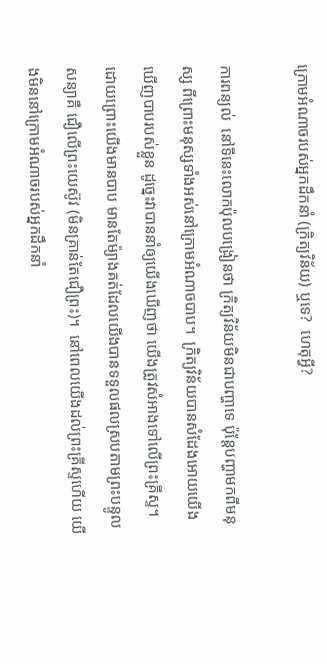ក្រោមអំណាចរបស់អ្នកដឹកនាំ (ក្រិត្យវិន័យ) ឬទេ?  ហេតុអ្វី?

ការពន្យល់  នៅទីនេះលោកប៉ុលបង្រៀនថា ក្រិត្យវិន័យមិនជាបញ្ហាទេ ប៉ុន្តែបញ្ហាមកពីមនុស្ស ពីព្រោះមនុស្សទាំងអស់នៅក្រោមអំណាចបាប។  ក្រិត្យវិន័យបានសំដែងអោយយើងឃើញបាបរបស់ខ្លួន ដូច្នេះវាបាននាំឲ្យយើងឃើញថា យើងត្រូវសំអាងទៅលើព្រះគ្រីស្ទ។  ដោយព្រោះយើងមានបាប មានតែម៉្យាងគត់ដែលយើងបានទទួលផលស្របតាមព្រះបន្ទូលសន្យាគឺ ជឿលើព្រះយេស៊ូវ (មិនគ្រាន់តែជឿព្រះ)។  នៅពេលយើងដល់ព្រះគ្រីស្ទហើយ យើងមិននៅក្រោមអំណាចរបស់អ្នកដឹកនាំ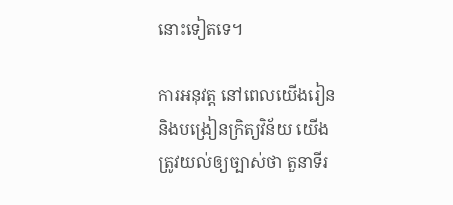នោះទៀតទេ។

ការអនុវត្ត នៅពេលយើងរៀននិងបង្រៀនក្រិត្យវិន័យ យើងត្រូវយល់ឲ្យច្បាស់ថា តួនាទីរ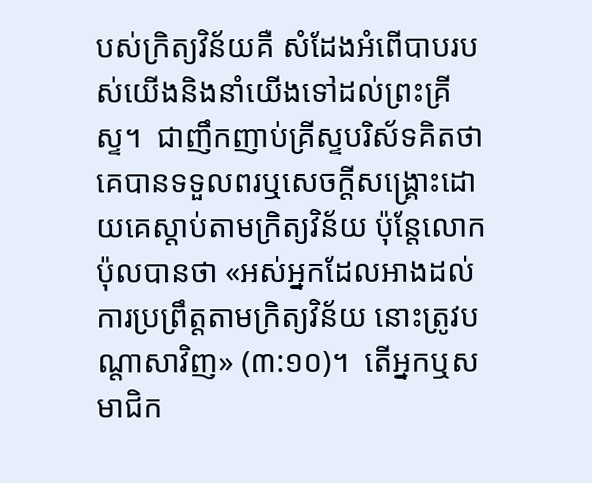បស់ក្រិត្យវិន័យគឺ សំដែងអំពើបាបរបស់យើងនិងនាំយើងទៅដល់ព្រះគ្រីស្ទ។  ជាញឹកញាប់គ្រីស្ទបរិស័ទគិតថា គេបានទទួលពរឬសេចក្ដីសង្គ្រោះដោយគេស្ដាប់តាមក្រិត្យវិន័យ ប៉ុន្តែលោកប៉ុលបានថា «អស់អ្នកដែលអាងដល់ការប្រព្រឹត្តតាមក្រិត្យវិន័យ នោះត្រូវបណ្តាសាវិញ» (៣:១០)។  តើអ្នកឬសមាជិក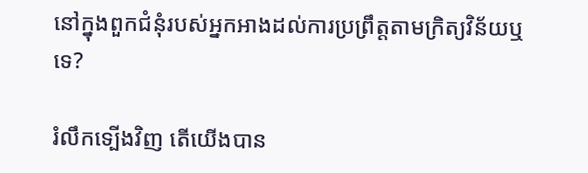នៅក្នុងពួកជំនុំរបស់អ្នកអាងដល់ការប្រព្រឹត្តតាមក្រិត្យវិន័យឬទេ?

រំលឹកទ្បើងវិញ តើយើងបាន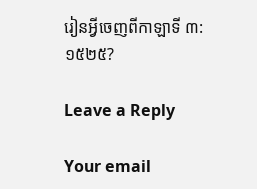រៀនអ្វីចេញពីកាឡាទី ៣:១៥២៥?

Leave a Reply

Your email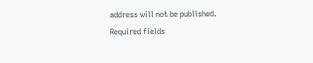address will not be published. Required fields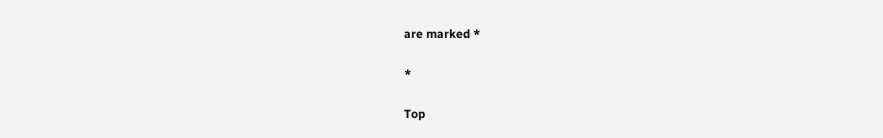are marked *

*

Top